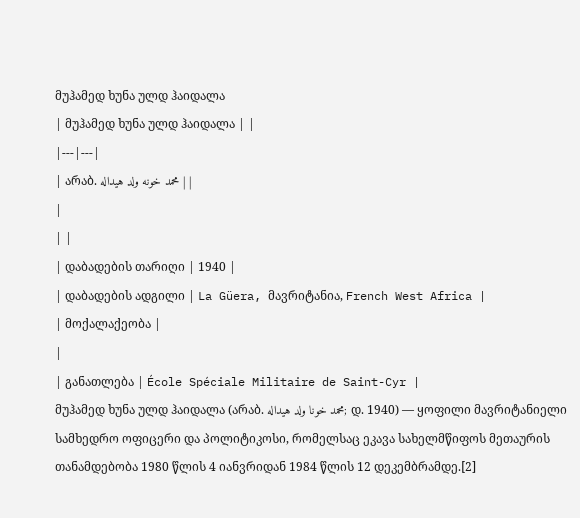მუჰამედ ხუნა ულდ ჰაიდალა
| მუჰამედ ხუნა ულდ ჰაიდალა | |
|---|---|
| არაბ. محمد خونه ولد هيداله | |
|
| |
| დაბადების თარიღი | 1940 |
| დაბადების ადგილი | La Güera, მავრიტანია, French West Africa |
| მოქალაქეობა |
|
| განათლება | École Spéciale Militaire de Saint-Cyr |
მუჰამედ ხუნა ულდ ჰაიდალა (არაბ. محمد خونا ولد هيداله; დ. 1940) — ყოფილი მავრიტანიელი სამხედრო ოფიცერი და პოლიტიკოსი, რომელსაც ეკავა სახელმწიფოს მეთაურის თანამდებობა 1980 წლის 4 იანვრიდან 1984 წლის 12 დეკემბრამდე.[2]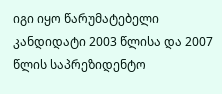იგი იყო წარუმატებელი კანდიდატი 2003 წლისა და 2007 წლის საპრეზიდენტო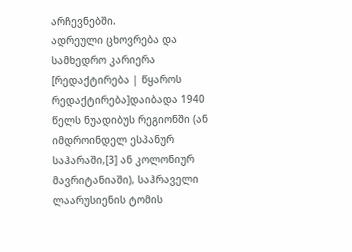არჩევნებში.
ადრეული ცხოვრება და სამხედრო კარიერა
[რედაქტირება | წყაროს რედაქტირება]დაიბადა 1940 წელს ნუადიბუს რეგიონში (ან იმდროინდელ ესპანურ საჰარაში,[3] ან კოლონიურ მავრიტანიაში), საჰრაველი ლაარუსიენის ტომის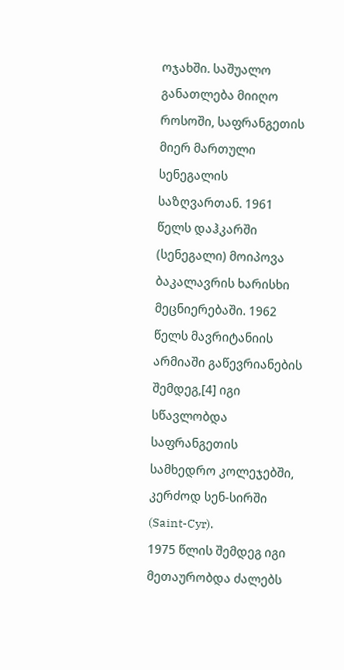ოჯახში. საშუალო განათლება მიიღო როსოში, საფრანგეთის მიერ მართული სენეგალის საზღვართან. 1961 წელს დაჰკარში (სენეგალი) მოიპოვა ბაკალავრის ხარისხი მეცნიერებაში. 1962 წელს მავრიტანიის არმიაში გაწევრიანების შემდეგ,[4] იგი სწავლობდა საფრანგეთის სამხედრო კოლეჯებში, კერძოდ სენ-სირში (Saint-Cyr).
1975 წლის შემდეგ იგი მეთაურობდა ძალებს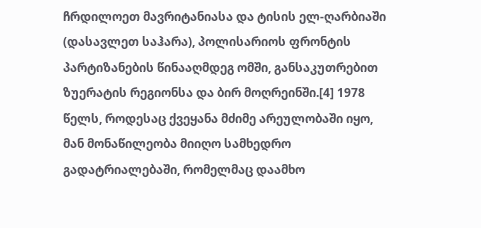ჩრდილოეთ მავრიტანიასა და ტისის ელ-ღარბიაში (დასავლეთ საჰარა), პოლისარიოს ფრონტის პარტიზანების წინააღმდეგ ომში, განსაკუთრებით ზუერატის რეგიონსა და ბირ მოღრეინში.[4] 1978 წელს, როდესაც ქვეყანა მძიმე არეულობაში იყო, მან მონაწილეობა მიიღო სამხედრო გადატრიალებაში, რომელმაც დაამხო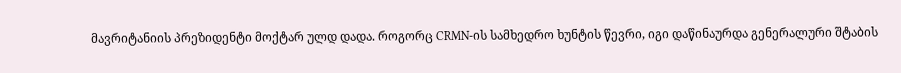მავრიტანიის პრეზიდენტი მოქტარ ულდ დადა. როგორც CRMN-ის სამხედრო ხუნტის წევრი, იგი დაწინაურდა გენერალური შტაბის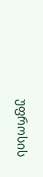უფროსის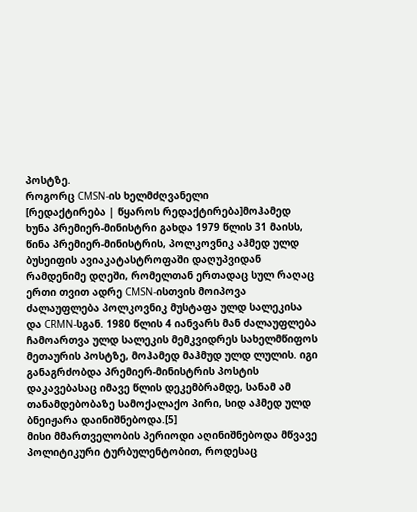პოსტზე.
როგორც CMSN-ის ხელმძღვანელი
[რედაქტირება | წყაროს რედაქტირება]მოჰამედ ხუნა პრემიერ-მინისტრი გახდა 1979 წლის 31 მაისს, წინა პრემიერ-მინისტრის, პოლკოვნიკ აჰმედ ულდ ბუსეიფის ავიაკატასტროფაში დაღუპვიდან რამდენიმე დღეში, რომელთან ერთადაც სულ რაღაც ერთი თვით ადრე CMSN-ისთვის მოიპოვა ძალაუფლება პოლკოვნიკ მუსტაფა ულდ სალეკისა და CRMN-სგან. 1980 წლის 4 იანვარს მან ძალაუფლება ჩამოართვა ულდ სალეკის მემკვიდრეს სახელმწიფოს მეთაურის პოსტზე, მოჰამედ მაჰმუდ ულდ ლულის. იგი განაგრძობდა პრემიერ-მინისტრის პოსტის დაკავებასაც იმავე წლის დეკემბრამდე, სანამ ამ თანამდებობაზე სამოქალაქო პირი, სიდ აჰმედ ულდ ბნეიჟარა დაინიშნებოდა.[5]
მისი მმართველობის პერიოდი აღინიშნებოდა მწვავე პოლიტიკური ტურბულენტობით, როდესაც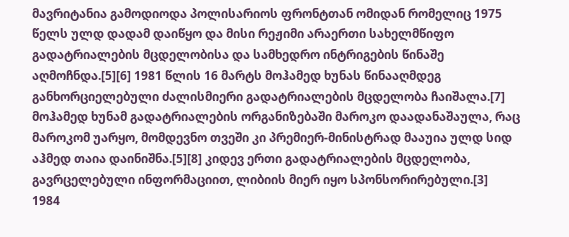მავრიტანია გამოდიოდა პოლისარიოს ფრონტთან ომიდან რომელიც 1975 წელს ულდ დადამ დაიწყო და მისი რეჟიმი არაერთი სახელმწიფო გადატრიალების მცდელობისა და სამხედრო ინტრიგების წინაშე აღმოჩნდა.[5][6] 1981 წლის 16 მარტს მოჰამედ ხუნას წინააღმდეგ განხორციელებული ძალისმიერი გადატრიალების მცდელობა ჩაიშალა.[7] მოჰამედ ხუნამ გადატრიალების ორგანიზებაში მაროკო დაადანაშაულა, რაც მაროკომ უარყო, მომდევნო თვეში კი პრემიერ-მინისტრად მააუია ულდ სიდ აჰმედ თაია დაინიშნა.[5][8] კიდევ ერთი გადატრიალების მცდელობა, გავრცელებული ინფორმაციით, ლიბიის მიერ იყო სპონსორირებული.[3]
1984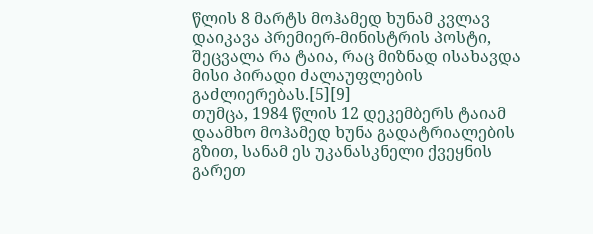წლის 8 მარტს მოჰამედ ხუნამ კვლავ დაიკავა პრემიერ-მინისტრის პოსტი, შეცვალა რა ტაია, რაც მიზნად ისახავდა მისი პირადი ძალაუფლების გაძლიერებას.[5][9]
თუმცა, 1984 წლის 12 დეკემბერს ტაიამ დაამხო მოჰამედ ხუნა გადატრიალების გზით, სანამ ეს უკანასკნელი ქვეყნის გარეთ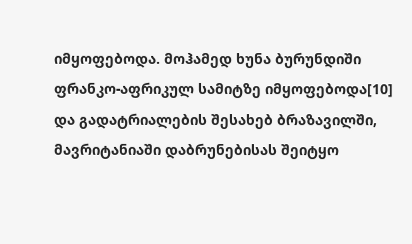იმყოფებოდა. მოჰამედ ხუნა ბურუნდიში ფრანკო-აფრიკულ სამიტზე იმყოფებოდა[10] და გადატრიალების შესახებ ბრაზავილში, მავრიტანიაში დაბრუნებისას შეიტყო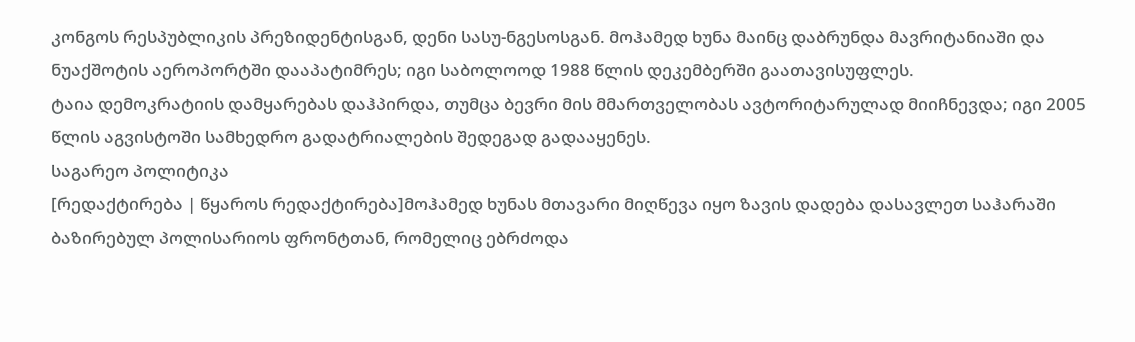კონგოს რესპუბლიკის პრეზიდენტისგან, დენი სასუ-ნგესოსგან. მოჰამედ ხუნა მაინც დაბრუნდა მავრიტანიაში და ნუაქშოტის აეროპორტში დააპატიმრეს; იგი საბოლოოდ 1988 წლის დეკემბერში გაათავისუფლეს.
ტაია დემოკრატიის დამყარებას დაჰპირდა, თუმცა ბევრი მის მმართველობას ავტორიტარულად მიიჩნევდა; იგი 2005 წლის აგვისტოში სამხედრო გადატრიალების შედეგად გადააყენეს.
საგარეო პოლიტიკა
[რედაქტირება | წყაროს რედაქტირება]მოჰამედ ხუნას მთავარი მიღწევა იყო ზავის დადება დასავლეთ საჰარაში ბაზირებულ პოლისარიოს ფრონტთან, რომელიც ებრძოდა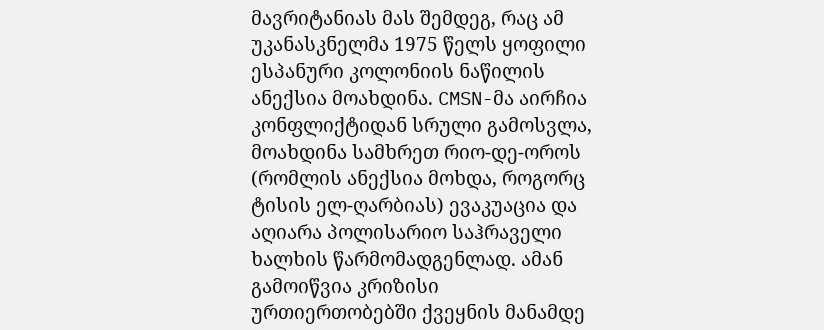მავრიტანიას მას შემდეგ, რაც ამ უკანასკნელმა 1975 წელს ყოფილი ესპანური კოლონიის ნაწილის ანექსია მოახდინა. CMSN-მა აირჩია კონფლიქტიდან სრული გამოსვლა, მოახდინა სამხრეთ რიო-დე-ოროს (რომლის ანექსია მოხდა, როგორც ტისის ელ-ღარბიას) ევაკუაცია და აღიარა პოლისარიო საჰრაველი ხალხის წარმომადგენლად. ამან გამოიწვია კრიზისი ურთიერთობებში ქვეყნის მანამდე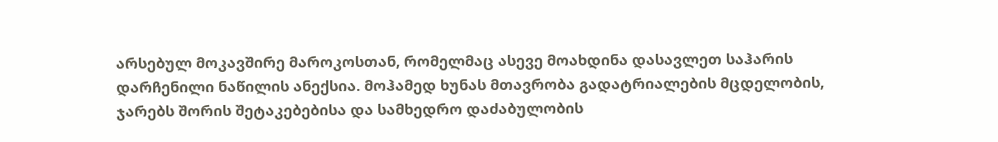არსებულ მოკავშირე მაროკოსთან, რომელმაც ასევე მოახდინა დასავლეთ საჰარის დარჩენილი ნაწილის ანექსია. მოჰამედ ხუნას მთავრობა გადატრიალების მცდელობის, ჯარებს შორის შეტაკებებისა და სამხედრო დაძაბულობის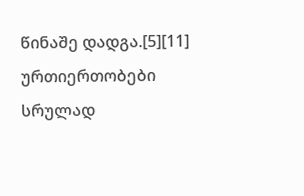წინაშე დადგა.[5][11] ურთიერთობები სრულად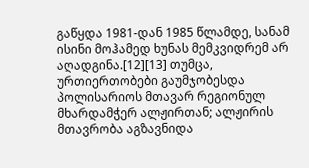გაწყდა 1981-დან 1985 წლამდე, სანამ ისინი მოჰამედ ხუნას მემკვიდრემ არ აღადგინა.[12][13] თუმცა, ურთიერთობები გაუმჯობესდა პოლისარიოს მთავარ რეგიონულ მხარდამჭერ ალჟირთან; ალჟირის მთავრობა აგზავნიდა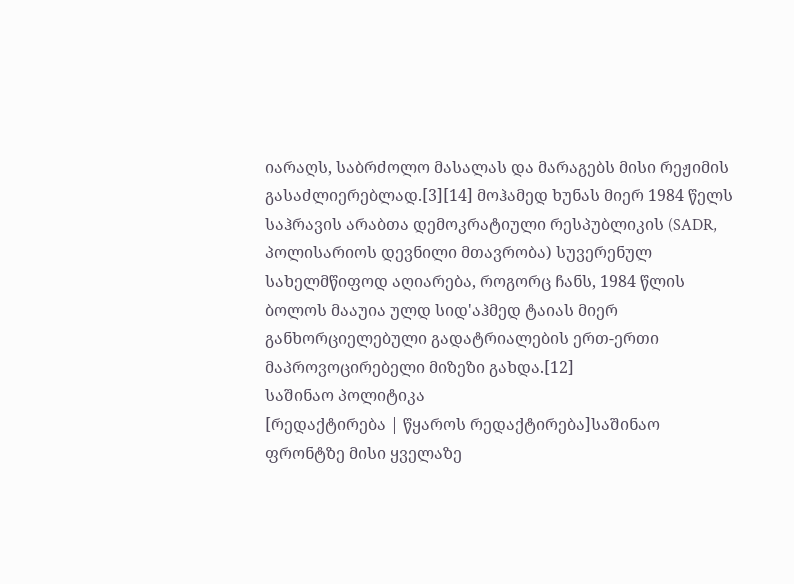იარაღს, საბრძოლო მასალას და მარაგებს მისი რეჟიმის გასაძლიერებლად.[3][14] მოჰამედ ხუნას მიერ 1984 წელს საჰრავის არაბთა დემოკრატიული რესპუბლიკის (SADR, პოლისარიოს დევნილი მთავრობა) სუვერენულ სახელმწიფოდ აღიარება, როგორც ჩანს, 1984 წლის ბოლოს მააუია ულდ სიდ'აჰმედ ტაიას მიერ განხორციელებული გადატრიალების ერთ-ერთი მაპროვოცირებელი მიზეზი გახდა.[12]
საშინაო პოლიტიკა
[რედაქტირება | წყაროს რედაქტირება]საშინაო ფრონტზე მისი ყველაზე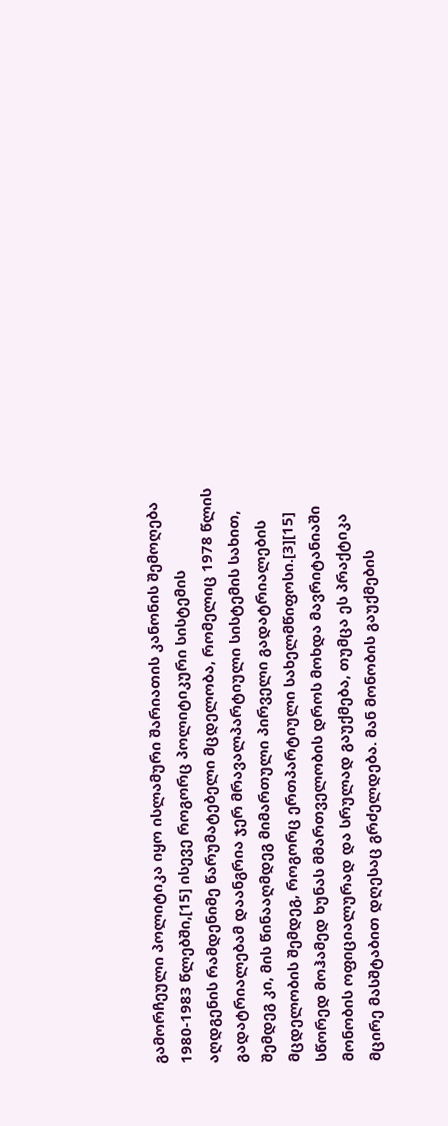გამორჩეული პოლიტიკა იყო ისლამური შარიათის კანონის შემოღება 1980-1983 წლებში,[15] ისევე როგორც პოლიტიკური სისტემის აღდგენის რამდენიმე წარუმატებელი მცდელობა, რომელიც 1978 წლის გადატრიალებამ დაანგრია ჯერ მრავალპარტიული სისტემის სახით, შემდეგ კი, მის წინააღმდეგ მიმართული პირველი გადატრიალების მცდელობის შემდეგ, როგორც ერთპარტიული სახელმწიფოსი.[3][15] სწორედ მოჰამედ ხუნას მმართველობის დროს მოხდა მავრიტანიაში მონობის ოფიციალურად და სრულად გაუქმება, თუმცა ეს პრაქტიკა მცირე მასშტაბით დღესაც გრძელდება. მან მონობის გაუქმების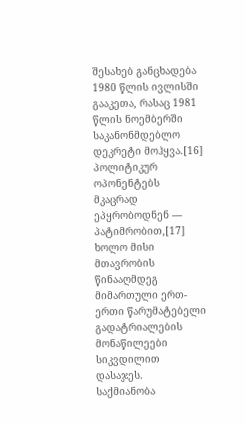შესახებ განცხადება 1980 წლის ივლისში გააკეთა, რასაც 1981 წლის ნოემბერში საკანონმდებლო დეკრეტი მოჰყვა.[16]
პოლიტიკურ ოპონენტებს მკაცრად ეპყრობოდნენ — პატიმრობით,[17] ხოლო მისი მთავრობის წინააღმდეგ მიმართული ერთ-ერთი წარუმატებელი გადატრიალების მონაწილეები სიკვდილით დასაჯეს.
საქმიანობა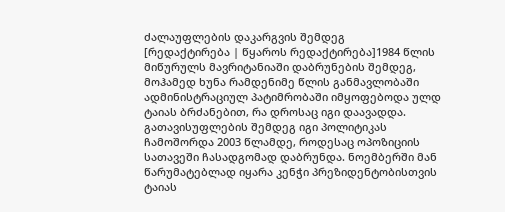ძალაუფლების დაკარგვის შემდეგ
[რედაქტირება | წყაროს რედაქტირება]1984 წლის მიწურულს მავრიტანიაში დაბრუნების შემდეგ, მოჰამედ ხუნა რამდენიმე წლის განმავლობაში ადმინისტრაციულ პატიმრობაში იმყოფებოდა ულდ ტაიას ბრძანებით, რა დროსაც იგი დაავადდა. გათავისუფლების შემდეგ იგი პოლიტიკას ჩამოშორდა 2003 წლამდე, როდესაც ოპოზიციის სათავეში ჩასადგომად დაბრუნდა. ნოემბერში მან წარუმატებლად იყარა კენჭი პრეზიდენტობისთვის ტაიას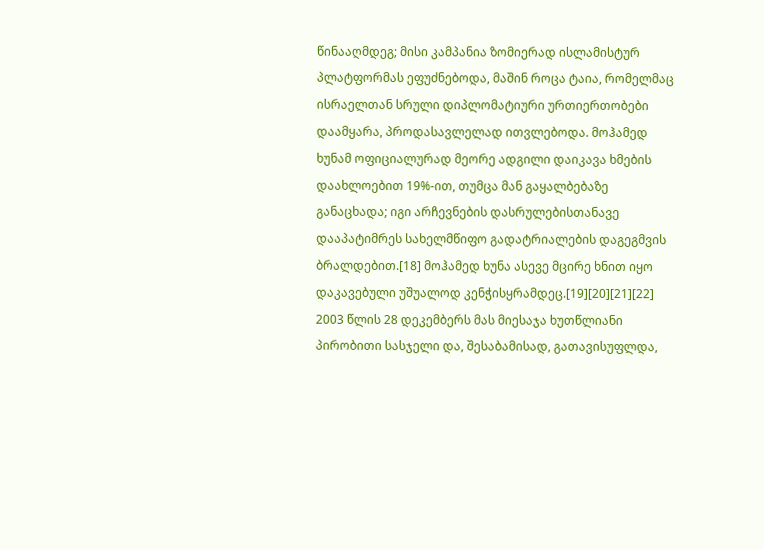წინააღმდეგ; მისი კამპანია ზომიერად ისლამისტურ პლატფორმას ეფუძნებოდა, მაშინ როცა ტაია, რომელმაც ისრაელთან სრული დიპლომატიური ურთიერთობები დაამყარა, პროდასავლელად ითვლებოდა. მოჰამედ ხუნამ ოფიციალურად მეორე ადგილი დაიკავა ხმების დაახლოებით 19%-ით, თუმცა მან გაყალბებაზე განაცხადა; იგი არჩევნების დასრულებისთანავე დააპატიმრეს სახელმწიფო გადატრიალების დაგეგმვის ბრალდებით.[18] მოჰამედ ხუნა ასევე მცირე ხნით იყო დაკავებული უშუალოდ კენჭისყრამდეც.[19][20][21][22] 2003 წლის 28 დეკემბერს მას მიესაჯა ხუთწლიანი პირობითი სასჯელი და, შესაბამისად, გათავისუფლდა,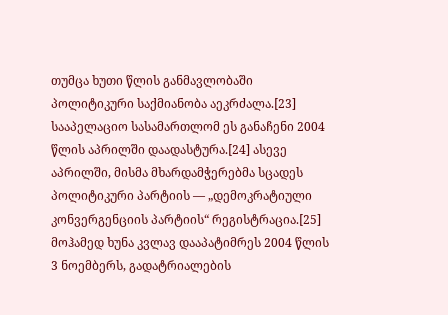თუმცა ხუთი წლის განმავლობაში პოლიტიკური საქმიანობა აეკრძალა.[23] სააპელაციო სასამართლომ ეს განაჩენი 2004 წლის აპრილში დაადასტურა.[24] ასევე აპრილში, მისმა მხარდამჭერებმა სცადეს პოლიტიკური პარტიის — „დემოკრატიული კონვერგენციის პარტიის“ რეგისტრაცია.[25]
მოჰამედ ხუნა კვლავ დააპატიმრეს 2004 წლის 3 ნოემბერს, გადატრიალების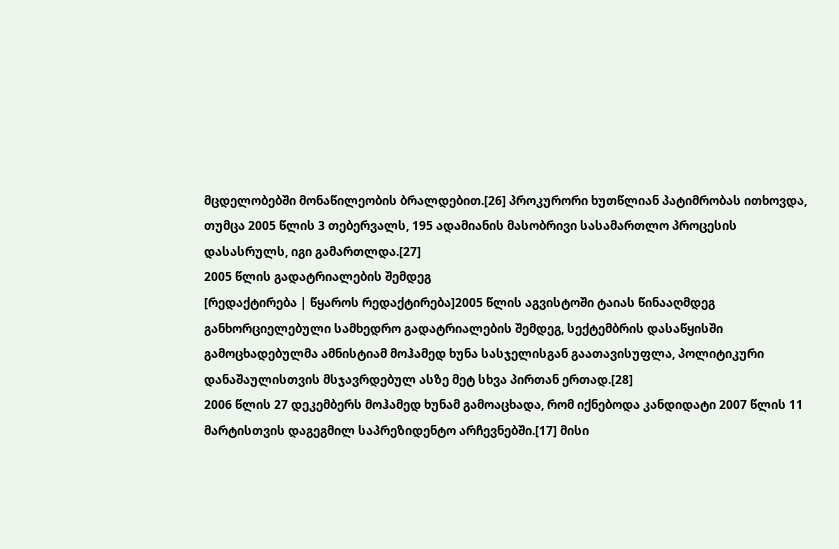მცდელობებში მონაწილეობის ბრალდებით.[26] პროკურორი ხუთწლიან პატიმრობას ითხოვდა, თუმცა 2005 წლის 3 თებერვალს, 195 ადამიანის მასობრივი სასამართლო პროცესის დასასრულს, იგი გამართლდა.[27]
2005 წლის გადატრიალების შემდეგ
[რედაქტირება | წყაროს რედაქტირება]2005 წლის აგვისტოში ტაიას წინააღმდეგ განხორციელებული სამხედრო გადატრიალების შემდეგ, სექტემბრის დასაწყისში გამოცხადებულმა ამნისტიამ მოჰამედ ხუნა სასჯელისგან გაათავისუფლა, პოლიტიკური დანაშაულისთვის მსჯავრდებულ ასზე მეტ სხვა პირთან ერთად.[28]
2006 წლის 27 დეკემბერს მოჰამედ ხუნამ გამოაცხადა, რომ იქნებოდა კანდიდატი 2007 წლის 11 მარტისთვის დაგეგმილ საპრეზიდენტო არჩევნებში.[17] მისი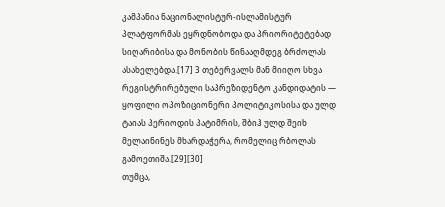კამპანია ნაციონალისტურ-ისლამისტურ პლატფორმას ეყრდნობოდა და პრიორიტეტებად სიღარიბისა და მონობის წინააღმდეგ ბრძოლას ასახელებდა.[17] 3 თებერვალს მან მიიღო სხვა რეგისტრირებული საპრეზიდენტო კანდიდატის — ყოფილი ოპოზიციონერი პოლიტიკოსისა და ულდ ტაიას პერიოდის პატიმრის, შბიჰ ულდ შეიხ მელაინინეს მხარდაჭერა, რომელიც რბოლას გამოეთიშა.[29][30]
თუმცა,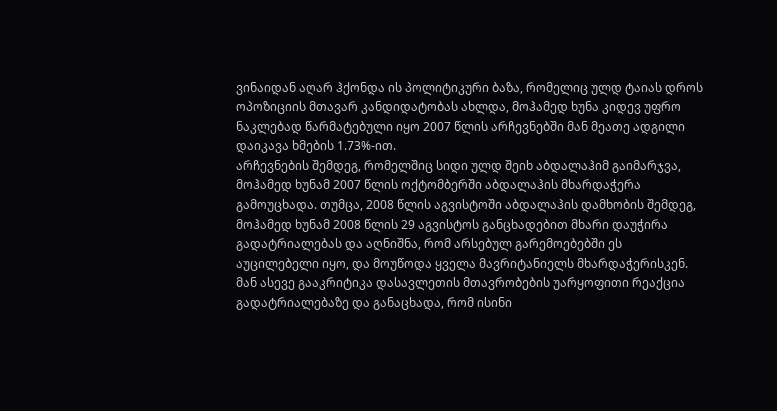ვინაიდან აღარ ჰქონდა ის პოლიტიკური ბაზა, რომელიც ულდ ტაიას დროს ოპოზიციის მთავარ კანდიდატობას ახლდა, მოჰამედ ხუნა კიდევ უფრო ნაკლებად წარმატებული იყო 2007 წლის არჩევნებში მან მეათე ადგილი დაიკავა ხმების 1.73%-ით.
არჩევნების შემდეგ, რომელშიც სიდი ულდ შეიხ აბდალაჰიმ გაიმარჯვა, მოჰამედ ხუნამ 2007 წლის ოქტომბერში აბდალაჰის მხარდაჭერა გამოუცხადა. თუმცა, 2008 წლის აგვისტოში აბდალაჰის დამხობის შემდეგ, მოჰამედ ხუნამ 2008 წლის 29 აგვისტოს განცხადებით მხარი დაუჭირა გადატრიალებას და აღნიშნა, რომ არსებულ გარემოებებში ეს აუცილებელი იყო, და მოუწოდა ყველა მავრიტანიელს მხარდაჭერისკენ. მან ასევე გააკრიტიკა დასავლეთის მთავრობების უარყოფითი რეაქცია გადატრიალებაზე და განაცხადა, რომ ისინი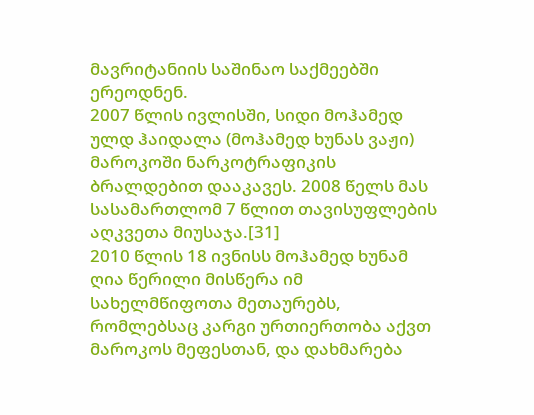მავრიტანიის საშინაო საქმეებში ერეოდნენ.
2007 წლის ივლისში, სიდი მოჰამედ ულდ ჰაიდალა (მოჰამედ ხუნას ვაჟი) მაროკოში ნარკოტრაფიკის ბრალდებით დააკავეს. 2008 წელს მას სასამართლომ 7 წლით თავისუფლების აღკვეთა მიუსაჯა.[31]
2010 წლის 18 ივნისს მოჰამედ ხუნამ ღია წერილი მისწერა იმ სახელმწიფოთა მეთაურებს, რომლებსაც კარგი ურთიერთობა აქვთ მაროკოს მეფესთან, და დახმარება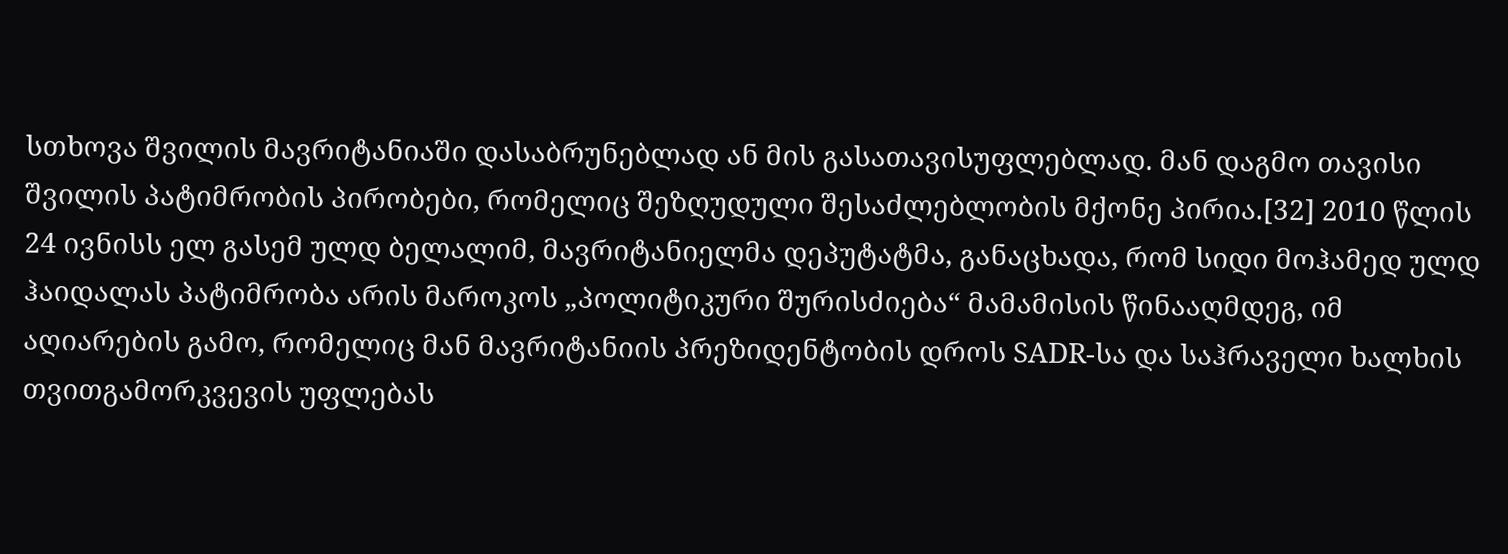სთხოვა შვილის მავრიტანიაში დასაბრუნებლად ან მის გასათავისუფლებლად. მან დაგმო თავისი შვილის პატიმრობის პირობები, რომელიც შეზღუდული შესაძლებლობის მქონე პირია.[32] 2010 წლის 24 ივნისს ელ გასემ ულდ ბელალიმ, მავრიტანიელმა დეპუტატმა, განაცხადა, რომ სიდი მოჰამედ ულდ ჰაიდალას პატიმრობა არის მაროკოს „პოლიტიკური შურისძიება“ მამამისის წინააღმდეგ, იმ აღიარების გამო, რომელიც მან მავრიტანიის პრეზიდენტობის დროს SADR-სა და საჰრაველი ხალხის თვითგამორკვევის უფლებას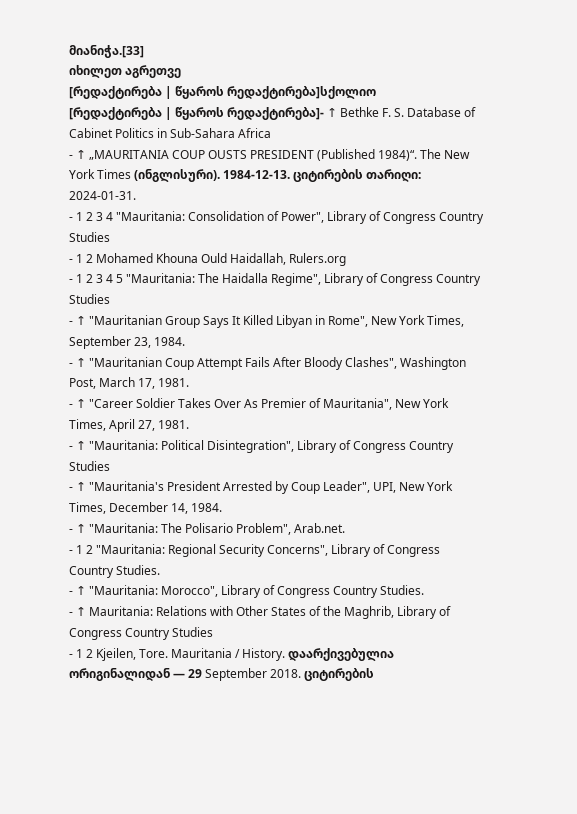მიანიჭა.[33]
იხილეთ აგრეთვე
[რედაქტირება | წყაროს რედაქტირება]სქოლიო
[რედაქტირება | წყაროს რედაქტირება]- ↑ Bethke F. S. Database of Cabinet Politics in Sub-Sahara Africa
- ↑ „MAURITANIA COUP OUSTS PRESIDENT (Published 1984)“. The New York Times (ინგლისური). 1984-12-13. ციტირების თარიღი: 2024-01-31.
- 1 2 3 4 "Mauritania: Consolidation of Power", Library of Congress Country Studies
- 1 2 Mohamed Khouna Ould Haidallah, Rulers.org
- 1 2 3 4 5 "Mauritania: The Haidalla Regime", Library of Congress Country Studies
- ↑ "Mauritanian Group Says It Killed Libyan in Rome", New York Times, September 23, 1984.
- ↑ "Mauritanian Coup Attempt Fails After Bloody Clashes", Washington Post, March 17, 1981.
- ↑ "Career Soldier Takes Over As Premier of Mauritania", New York Times, April 27, 1981.
- ↑ "Mauritania: Political Disintegration", Library of Congress Country Studies
- ↑ "Mauritania's President Arrested by Coup Leader", UPI, New York Times, December 14, 1984.
- ↑ "Mauritania: The Polisario Problem", Arab.net.
- 1 2 "Mauritania: Regional Security Concerns", Library of Congress Country Studies.
- ↑ "Mauritania: Morocco", Library of Congress Country Studies.
- ↑ Mauritania: Relations with Other States of the Maghrib, Library of Congress Country Studies
- 1 2 Kjeilen, Tore. Mauritania / History. დაარქივებულია ორიგინალიდან — 29 September 2018. ციტირების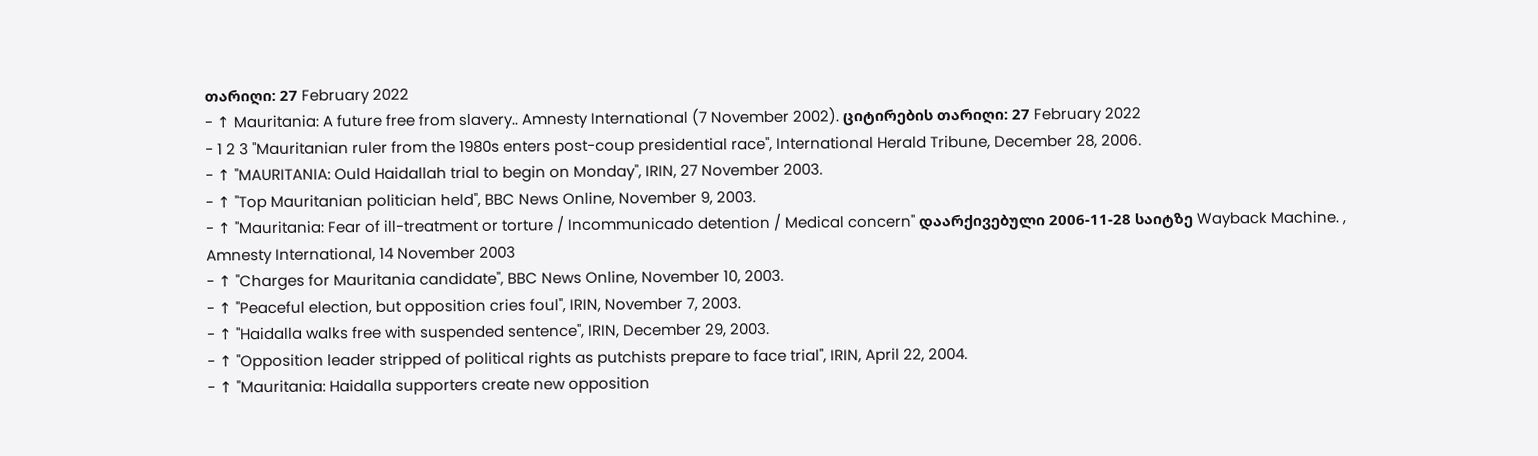თარიღი: 27 February 2022
- ↑ Mauritania: A future free from slavery.. Amnesty International (7 November 2002). ციტირების თარიღი: 27 February 2022
- 1 2 3 "Mauritanian ruler from the 1980s enters post-coup presidential race", International Herald Tribune, December 28, 2006.
- ↑ "MAURITANIA: Ould Haidallah trial to begin on Monday", IRIN, 27 November 2003.
- ↑ "Top Mauritanian politician held", BBC News Online, November 9, 2003.
- ↑ "Mauritania: Fear of ill-treatment or torture / Incommunicado detention / Medical concern" დაარქივებული 2006-11-28 საიტზე Wayback Machine. , Amnesty International, 14 November 2003
- ↑ "Charges for Mauritania candidate", BBC News Online, November 10, 2003.
- ↑ "Peaceful election, but opposition cries foul", IRIN, November 7, 2003.
- ↑ "Haidalla walks free with suspended sentence", IRIN, December 29, 2003.
- ↑ "Opposition leader stripped of political rights as putchists prepare to face trial", IRIN, April 22, 2004.
- ↑ "Mauritania: Haidalla supporters create new opposition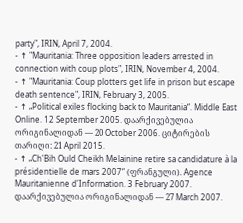party", IRIN, April 7, 2004.
- ↑ "Mauritania: Three opposition leaders arrested in connection with coup plots", IRIN, November 4, 2004.
- ↑ "Mauritania: Coup plotters get life in prison but escape death sentence", IRIN, February 3, 2005.
- ↑ „Political exiles flocking back to Mauritania“. Middle East Online. 12 September 2005. დაარქივებულია ორიგინალიდან — 20 October 2006. ციტირების თარიღი: 21 April 2015.
- ↑ „Ch'Bih Ould Cheikh Melainine retire sa candidature à la présidentielle de mars 2007“ (ფრანგული). Agence Mauritanienne d'Information. 3 February 2007. დაარქივებულია ორიგინალიდან — 27 March 2007.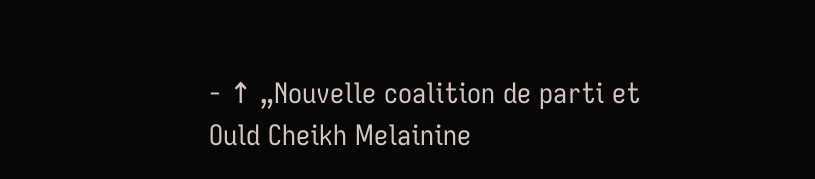- ↑ „Nouvelle coalition de parti et Ould Cheikh Melainine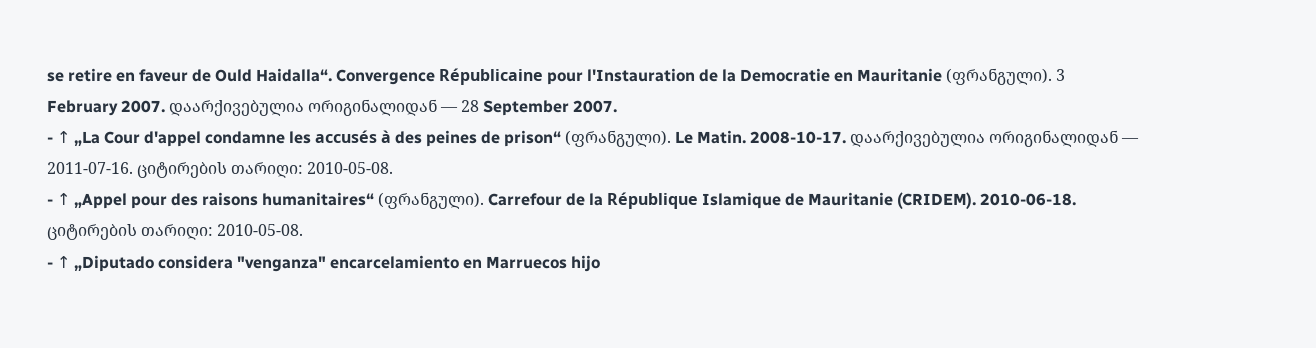se retire en faveur de Ould Haidalla“. Convergence Républicaine pour l'Instauration de la Democratie en Mauritanie (ფრანგული). 3 February 2007. დაარქივებულია ორიგინალიდან — 28 September 2007.
- ↑ „La Cour d'appel condamne les accusés à des peines de prison“ (ფრანგული). Le Matin. 2008-10-17. დაარქივებულია ორიგინალიდან — 2011-07-16. ციტირების თარიღი: 2010-05-08.
- ↑ „Appel pour des raisons humanitaires“ (ფრანგული). Carrefour de la République Islamique de Mauritanie (CRIDEM). 2010-06-18. ციტირების თარიღი: 2010-05-08.
- ↑ „Diputado considera "venganza" encarcelamiento en Marruecos hijo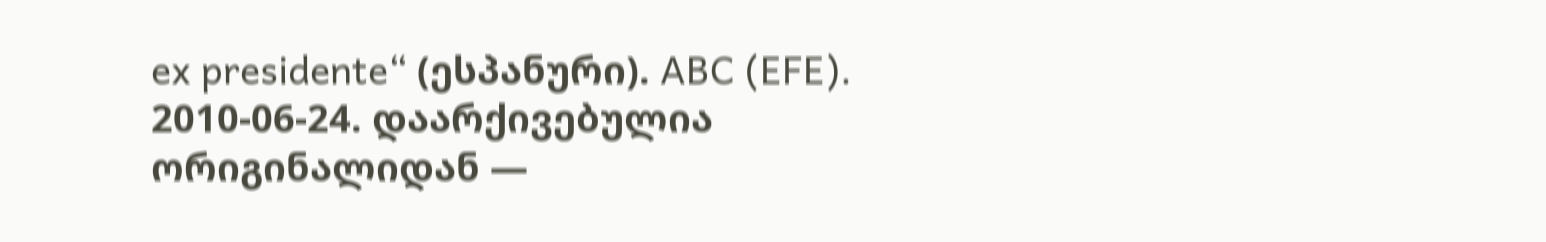ex presidente“ (ესპანური). ABC (EFE). 2010-06-24. დაარქივებულია ორიგინალიდან —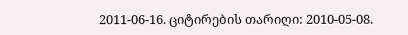2011-06-16. ციტირების თარიღი: 2010-05-08.